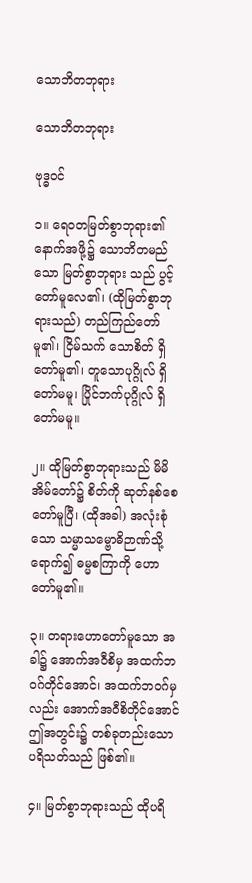သောဘိတဘုရား

သောဘိတဘုရား

ဗုဒ္ဓဝင်

၁။ ရေဝတမြတ်စွာဘုရား၏ နောက်အဖို့၌ သောဘိတမည်သော မြတ်စွာဘုရား သည် ပွင့်တော်မူလေ၏၊ (ထိုမြတ်စွာဘုရားသည်) တည်ကြည်တော်မူ၏၊ ငြိမ်သက် သောစိတ် ရှိတော်မူ၏၊ တူသောပုဂ္ဂိုလ် ရှိတော်မမူ၊ ပြိုင်ဘက်ပုဂ္ဂိုလ် ရှိတော်မမူ။

၂။ ထိုမြတ်စွာဘုရားသည် မိမိအိမ်တော်၌ စိတ်ကို ဆုတ်နစ်စေတော်မူပြီ၊ (ထိုအခါ) အလုံးစုံသော သမ္မာသမ္ဗောဓိဉာဏ်သို့ ရောက်၍ ဓမ္မစကြာကို ဟောတော်မူ၏။

၃။ တရားဟောတော်မူသော အခါ၌ အောက်အဝီစိမှ အထက်ဘဝဂ်တိုင်အောင်၊ အထက်ဘဝဂ်မှလည်း အောက်အဝီစိတိုင်အောင် ဤအတွင်း၌ တစ်ခုတည်းသော ပရိသတ်သည် ဖြစ်၏။

၄။ မြတ်စွာဘုရားသည် ထိုပရိ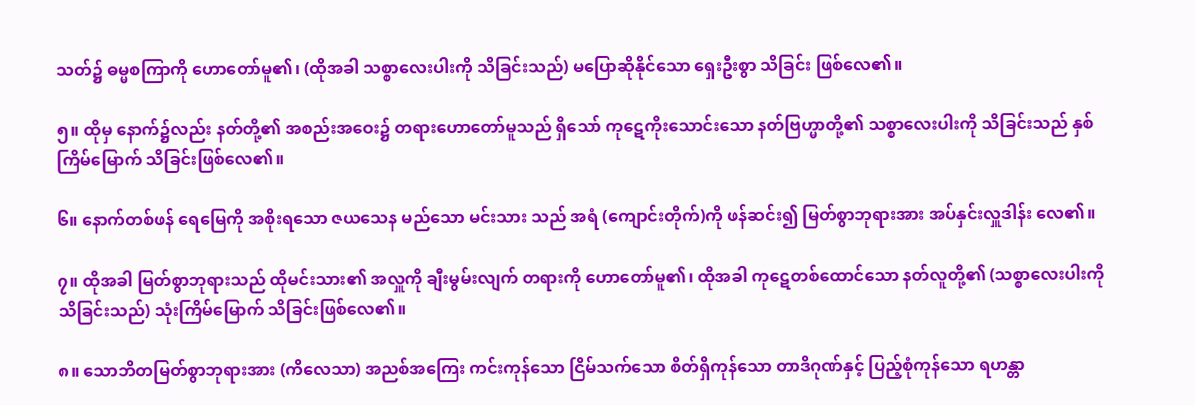သတ်၌ ဓမ္မစကြာကို ဟောတော်မူ၏၊ (ထိုအခါ သစ္စာလေးပါးကို သိခြင်းသည်) မပြောဆိုနိုင်သော ရှေးဦးစွာ သိခြင်း ဖြစ်လေ၏။

၅။ ထိုမှ နောက်၌လည်း နတ်တို့၏ အစည်းအဝေး၌ တရားဟောတော်မူသည် ရှိသော် ကုဋေကိုးသောင်းသော နတ်ဗြဟ္မာတို့၏ သစ္စာလေးပါးကို သိခြင်းသည် နှစ်ကြိမ်မြောက် သိခြင်းဖြစ်လေ၏။

၆။ နောက်တစ်ဖန် ရေမြေကို အစိုးရသော ဇယသေန မည်သော မင်းသား သည် အရံ (ကျောင်းတိုက်)ကို ဖန်ဆင်း၍ မြတ်စွာဘုရားအား အပ်နှင်းလှူဒါန်း လေ၏။

၇။ ထိုအခါ မြတ်စွာဘုရားသည် ထိုမင်းသား၏ အလှူကို ချီးမွမ်းလျက် တရားကို ဟောတော်မူ၏၊ ထိုအခါ ကုဋေတစ်ထောင်သော နတ်လူတို့၏ (သစ္စာလေးပါးကို သိခြင်းသည်) သုံးကြိမ်မြောက် သိခြင်းဖြစ်လေ၏။

၈။ သောဘိတမြတ်စွာဘုရားအား (ကိလေသာ) အညစ်အကြေး ကင်းကုန်သော ငြိမ်သက်သော စိတ်ရှိကုန်သော တာဒိဂုဏ်နှင့် ပြည့်စုံကုန်သော ရဟန္တာ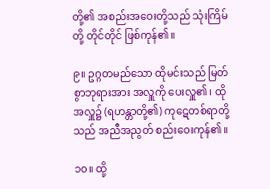တို့၏ အစည်းအဝေးတို့သည် သုံးကြိမ်တို့ တိုင်တိုင် ဖြစ်ကုန်၏။

၉။ ဥဂ္ဂတမည်သော ထိုမင်းသည် မြတ်စွာဘုရားအား အလှူကို ပေးလှူ၏၊ ထို အလှူ၌ (ရဟန္တာတို့၏) ကုဋေတစ်ရာတို့သည် အညီအညွတ် စည်းဝေးကုန်၏။

၁၀။ ထို့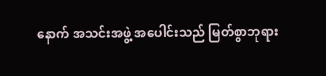နောက် အသင်းအဖွဲ့ အပေါင်းသည် မြတ်စွာဘုရား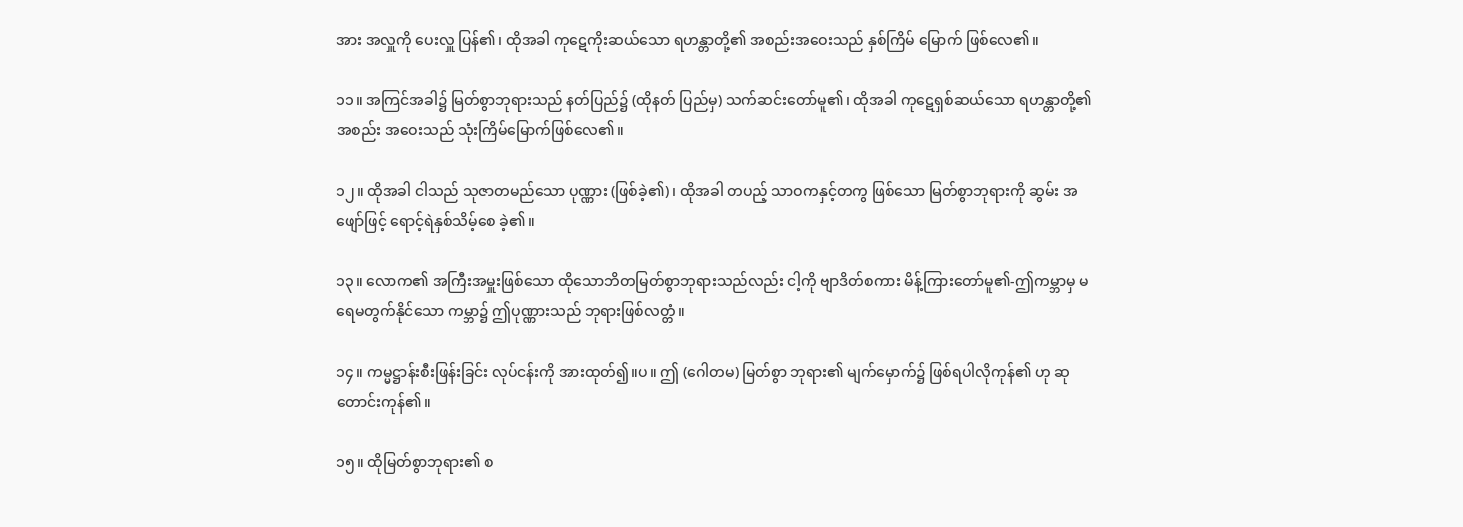အား အလှူကို ပေးလှူ ပြန်၏၊ ထိုအခါ ကုဋေကိုးဆယ်သော ရဟန္တာတို့၏ အစည်းအဝေးသည် နှစ်ကြိမ် မြောက် ဖြစ်လေ၏။

၁၁။ အကြင်အခါ၌ မြတ်စွာဘုရားသည် နတ်ပြည်၌ (ထိုနတ် ပြည်မှ) သက်ဆင်းတော်မူ၏၊ ထိုအခါ ကုဋေရှစ်ဆယ်သော ရဟန္တာတို့၏ အစည်း အဝေးသည် သုံးကြိမ်မြောက်ဖြစ်လေ၏။

၁၂။ ထိုအခါ ငါသည် သုဇာတမည်သော ပုဏ္ဏား (ဖြစ်ခဲ့၏)၊ ထိုအခါ တပည့် သာဝကနှင့်တကွ ဖြစ်သော မြတ်စွာဘုရားကို ဆွမ်း အဖျော်ဖြင့် ရောင့်ရဲနှစ်သိမ့်စေ ခဲ့၏။

၁၃။ လောက၏ အကြီးအမှူးဖြစ်သော ထိုသောဘိတမြတ်စွာဘုရားသည်လည်း ငါ့ကို ဗျာဒိတ်စကား မိန့်ကြားတော်မူ၏-ဤကမ္ဘာမှ မရေမတွက်နိုင်သော ကမ္ဘာ၌ ဤပုဏ္ဏားသည် ဘုရားဖြစ်လတ္တံ။

၁၄။ ကမ္မဋ္ဌာန်းစီးဖြန်းခြင်း လုပ်ငန်းကို အားထုတ်၍။ပ။ ဤ (ဂေါတမ) မြတ်စွာ ဘုရား၏ မျက်မှောက်၌ ဖြစ်ရပါလိုကုန်၏ ဟု ဆုတောင်းကုန်၏။

၁၅။ ထိုမြတ်စွာဘုရား၏ စ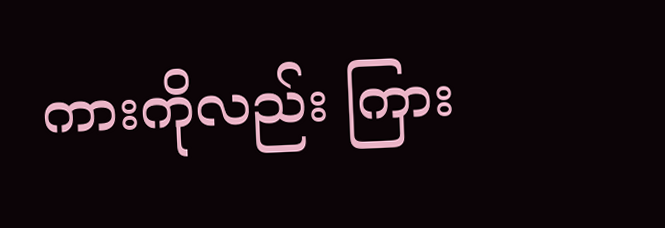ကားကိုလည်း ကြား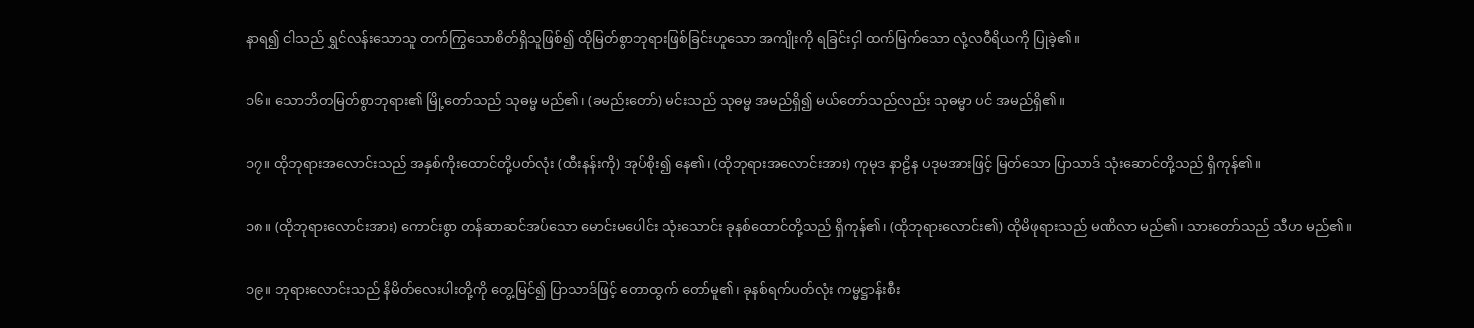နာရ၍ ငါသည် ရွှင်လန်းသောသူ တက်ကြွသောစိတ်ရှိသူဖြစ်၍ ထိုမြတ်စွာဘုရားဖြစ်ခြင်းဟူသော အကျိုးကို ရခြင်းငှါ ထက်မြက်သော လုံ့လဝီရိယကို ပြုခဲ့၏။

၁၆။ သောဘိတမြတ်စွာဘုရား၏ မြို့တော်သည် သုဓမ္မ မည်၏၊ (ခမည်းတော်) မင်းသည် သုဓမ္မ အမည်ရှိ၍ မယ်တော်သည်လည်း သုဓမ္မာ ပင် အမည်ရှိ၏။

၁၇။ ထိုဘုရားအလောင်းသည် အနှစ်ကိုးထောင်တို့ပတ်လုံး (ထီးနန်းကို) အုပ်စိုး၍ နေ၏၊ (ထိုဘုရားအလောင်းအား) ကုမုဒ နာဠိန ပဒုမအားဖြင့် မြတ်သော ပြာသာဒ် သုံးဆောင်တို့သည် ရှိကုန်၏။

၁၈။ (ထိုဘုရားလောင်းအား) ကောင်းစွာ တန်ဆာဆင်အပ်သော မောင်းမပေါင်း သုံးသောင်း ခုနစ်ထောင်တို့သည် ရှိကုန်၏၊ (ထိုဘုရားလောင်း၏) ထိုမိဖုရားသည် မဏိလာ မည်၏၊ သားတော်သည် သီဟ မည်၏။

၁၉။ ဘုရားလောင်းသည် နိမိတ်လေးပါးတို့ကို တွေ့မြင်၍ ပြာသာဒ်ဖြင့် တောထွက် တော်မူ၏၊ ခုနစ်ရက်ပတ်လုံး ကမ္မဋ္ဌာန်းစီး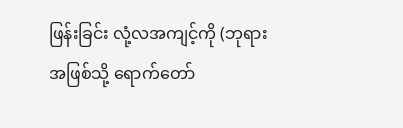ဖြန်းခြင်း လုံ့လအကျင့်ကို (ဘုရားအဖြစ်သို့ ရောက်တော်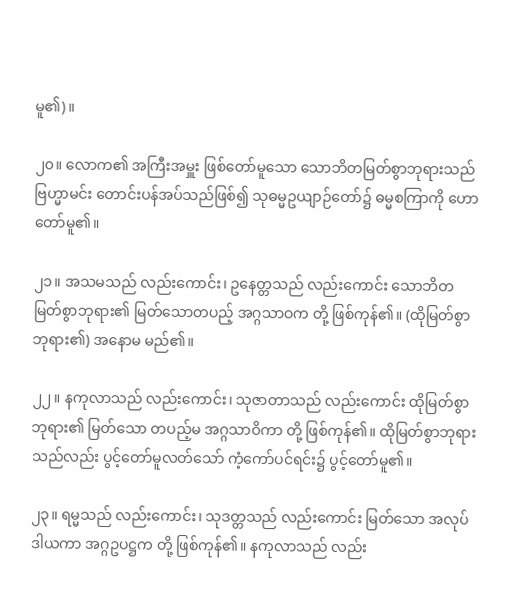မူ၏)။

၂၀။ လောက၏ အကြီးအမှူး ဖြစ်တော်မူသော သောဘိတမြတ်စွာဘုရားသည် ဗြဟ္မာမင်း တောင်းပန်အပ်သည်ဖြစ်၍ သုဓမ္မဥယျာဉ်တော်၌ ဓမ္မစကြာကို ဟော တော်မူ၏။

၂၁။ အသမသည် လည်းကောင်း၊ ဥနေတ္တသည် လည်းကောင်း သောဘိတ မြတ်စွာဘုရား၏ မြတ်သောတပည့် အဂ္ဂသာဝက တို့ ဖြစ်ကုန်၏။ (ထိုမြတ်စွာ ဘုရား၏) အနောမ မည်၏။

၂၂။ နကုလာသည် လည်းကောင်း၊ သုဇာတာသည် လည်းကောင်း ထိုမြတ်စွာ ဘုရား၏ မြတ်သော တပည့်မ အဂ္ဂသာဝိကာ တို့ ဖြစ်ကုန်၏။ ထိုမြတ်စွာဘုရား သည်လည်း ပွင့်တော်မူလတ်သော် ကံ့ကော်ပင်ရင်း၌ ပွင့်တော်မူ၏။

၂၃။ ရမ္မသည် လည်းကောင်း၊ သုဒတ္တသည် လည်းကောင်း မြတ်သော အလုပ် ဒါယကာ အဂ္ဂဥပဋ္ဌက တို့ ဖြစ်ကုန်၏။ နကုလာသည် လည်း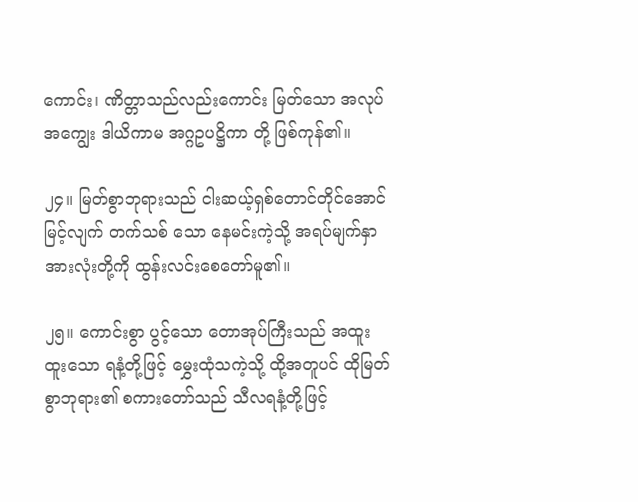ကောင်း၊ ဏိတ္တာသည်လည်းကောင်း မြတ်သော အလုပ်အကျွေး ဒါယိကာမ အဂ္ဂဥပဋ္ဌိကာ တို့ ဖြစ်ကုန်၏။

၂၄။ မြတ်စွာဘုရားသည် ငါးဆယ့်ရှစ်တောင်တိုင်အောင် မြင့်လျက် တက်သစ် သော နေမင်းကဲ့သို့ အရပ်မျက်နှာ အားလုံးတို့ကို ထွန်းလင်းစေတော်မူ၏။

၂၅။ ကောင်းစွာ ပွင့်သော တောအုပ်ကြီးသည် အထူးထူးသော ရနံ့တို့ဖြင့် မွှေးထုံသကဲ့သို့ ထို့အတူပင် ထိုမြတ်စွာဘုရား၏ စကားတော်သည် သီလရနံ့တို့ဖြင့်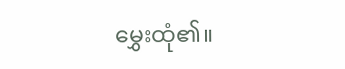မွှေးထုံ၏။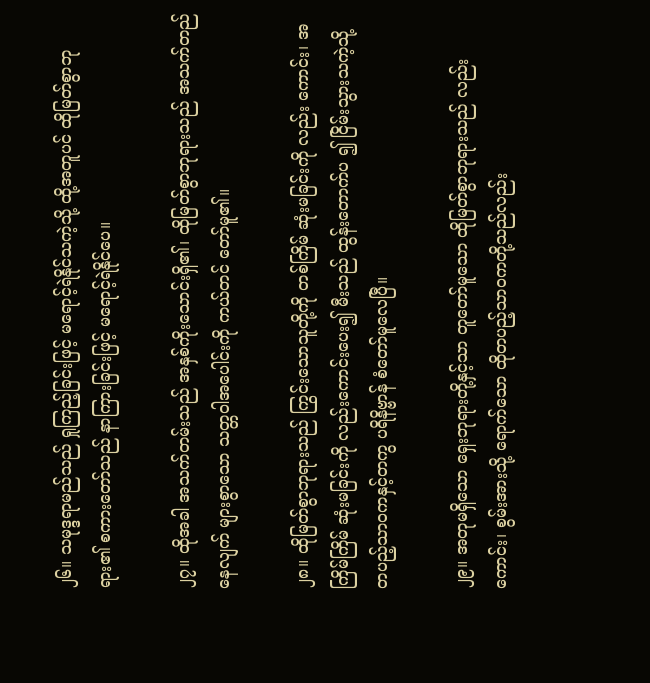၂၆။ သမုဒ္ဒရာမည်သည် ရှုကြည့်ခြင်းဖြင့် မရောင့်ရဲနိုင်သကဲ့သို့ ထို့အတူပင် ထိုမြတ်စွာဘုရား၏ စကားတော်သည် နာကြားခြင်းဖြင့် မရောင့်ရဲနိုင်ပေ။

၂၇။ ထိုအခါ အသက်တမ်းသည် အနှစ်ကိုးသောင်းရှိ၏၊ ထိုမြတ်စွာဘုရားသည် အသက်တည်နေလျက် များစွာသော သတ္တဝါအပေါင်းကို ကယ်တင် တော်မူ၏။

၂၈။ ထိုမြတ်စွာဘုရားသည် ကြွင်းသောသူတို့ကို တစ်ကြိမ် ဆုံးမခြင်းကို လည်း ကောင်း၊ အကြိမ်ကြိမ် ဆုံးမခြင်းကို လည်းကောင်းပေး၍ မီးသည် ထွန်းတောက်ပ ၍ ငြိမ်းသွားသကဲ့သို့ တပည့်သာဝကနှင့်တကွ ပရိနိဗ္ဗာန် စံတော်မူလေပြီ။

၂၉။ အတုမရှိသော ရှေးဘုရားတို့နှင့်သာ တူတော်မူသော ထိုမြတ်စွာဘုရားသည် လည်းကောင်း၊ စွမ်းအားသို့ ရောက်သော ထိုတပည့်သာဝကတို့သည်လည်း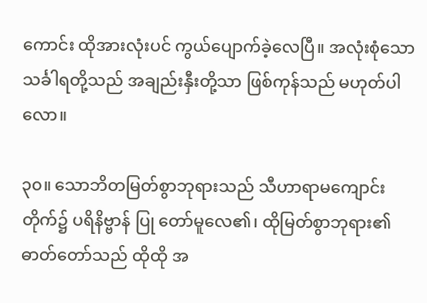ကောင်း ထိုအားလုံးပင် ကွယ်ပျောက်ခဲ့လေပြီ။ အလုံးစုံသော သင်္ခါရတို့သည် အချည်းနှီးတို့သာ ဖြစ်ကုန်သည် မဟုတ်ပါလော။

၃၀။ သောဘိတမြတ်စွာဘုရားသည် သီဟာရာမကျောင်းတိုက်၌ ပရိနိဗ္ဗာန် ပြု တော်မူလေ၏၊ ထိုမြတ်စွာဘုရား၏ ဓာတ်တော်သည် ထိုထို အ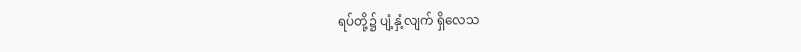ရပ်တို့၌ ပျံ့နှံ့လျက် ရှိလေသ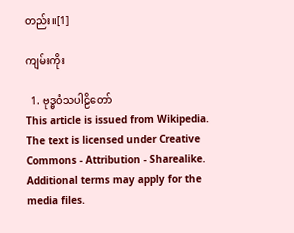တည်း။[1]

ကျမ်းကိုး

  1. ဗုဒ္ဓဝံသပါဠိတော်
This article is issued from Wikipedia. The text is licensed under Creative Commons - Attribution - Sharealike. Additional terms may apply for the media files.